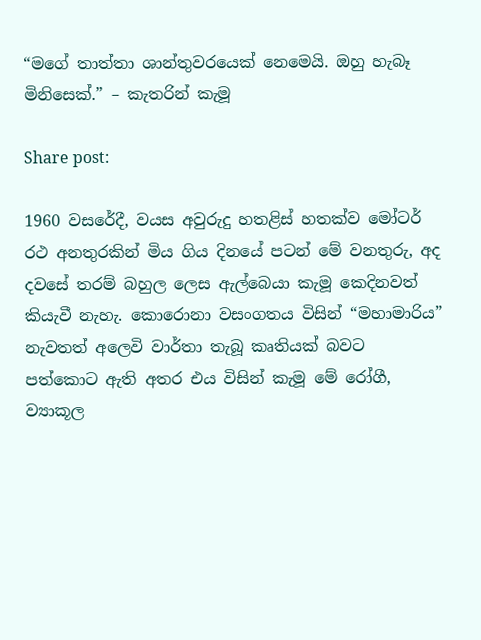“මගේ තාත්තා ශාන්තුවරයෙක් නෙමෙයි. ඔහු හැබෑ මිනිසෙක්.” – කැතරින් කැමූ

Share post:

1960 වසරේදී, වයස අවුරුදු හතළිස් හතක්ව මෝටර් රථ අනතුරකින් මිය ගිය දිනයේ පටන් මේ වනතුරු, අද දවසේ තරම් බහුල ලෙස ඇල්බෙයා කැමූ කෙදිනවත් කියැවී නැහැ. කොරොනා වසංගතය විසින් “මහාමාරිය” නැවතත් අලෙවි වාර්තා තැබූ කෘතියක් බවට පත්කොට ඇති අතර එය විසින් කැමූ මේ රෝගී, ව්‍යාකූල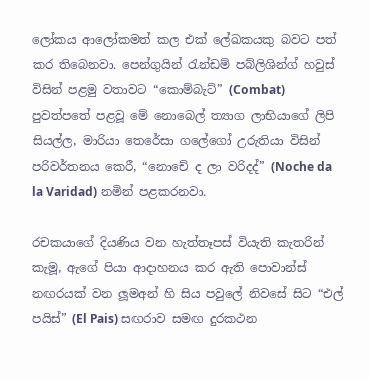ලෝකය ආලෝකමත් කල එක් ලේඛකයකු බවට පත් කර තිබෙනවා. පෙන්ගුයින් රැන්ඩම් පබ්ලිශින්ග් හවුස් විසින් පළමු වතාවට “කොම්බැට්” (Combat) පුවත්පතේ පළවූ මේ නොබෙල් ත්‍යාග ලාභියාගේ ලිපි සියල්ල, මාරියා තෙරේසා ගලේගෝ උරුතියා විසින් පරිවර්තනය කෙරී, “නොචේ ද ලා වරිදද්” (Noche da la Varidad) නමින් පළකරනවා.

රචකයාගේ දියණිය වන හැත්තෑපස් වියැති කැතරින් කැමූ, ඇගේ පියා ආදාහනය කර ඇති පොවාන්ස් නඟරයක් වන ලූමඅන් හි සිය පවුලේ නිවසේ සිට “එල් පයිස්” (El Pais) සඟරාව සමඟ දුරකථන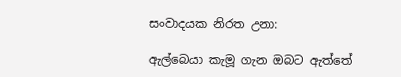සංවාදයක නිරත උනා:

ඇල්බෙයා කැමූ ගැන ඔබට ඇත්තේ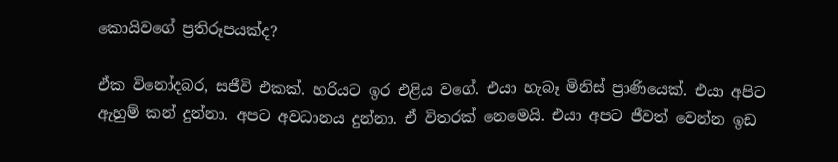කොයිවගේ ප්‍රතිරූපයක්ද?

ඒක විනෝදබර, සජීවි එකක්. හරියට ඉර එළිය වගේ. එයා හැබෑ මිනිස් ප්‍රාණියෙක්. එයා අපිට ඇහුම් කන් දුන්නා. අපට අවධානය දුන්නා. ඒ විතරක් නෙමෙයි. එයා අපට ජීවත් වෙන්න ඉඩ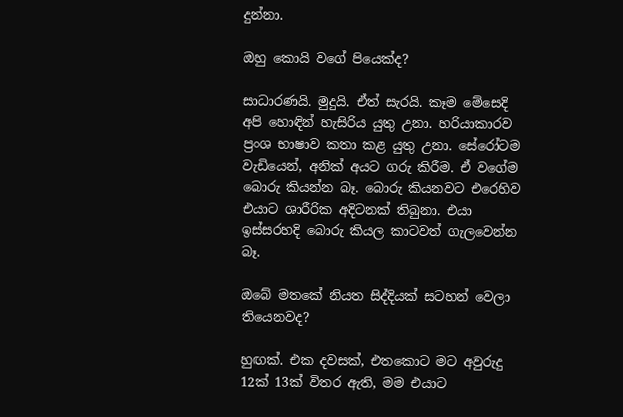දුන්නා.

ඔහු කොයි වගේ පියෙක්ද?

සාධාරණයි. මුදුයි. ඒත් සැරයි. කෑම මේසෙදි අපි හොඳින් හැසිරිය යුතු උනා. හරියාකාරව ප්‍රංශ භාෂාව කතා කළ යුතු උනා. සේරෝටම වැඩියෙන්, අනික් අයට ගරු කිරීම. ඒ වගේම බොරු කියන්න බෑ. බොරු කියනවට එරෙහිව එයාට ශාරීරික අදිටනක් තිබුනා. එයා ඉස්සරහදි බොරු කියල කාටවත් ගැලවෙන්න බෑ.

ඔබේ මතකේ නියත සිද්දියක් සටහන් වෙලා තියෙනවද?

හුඟක්. එක දවසක්, එතකොට මට අවුරුදු 12ක් 13ක් විතර ඇති, මම එයාට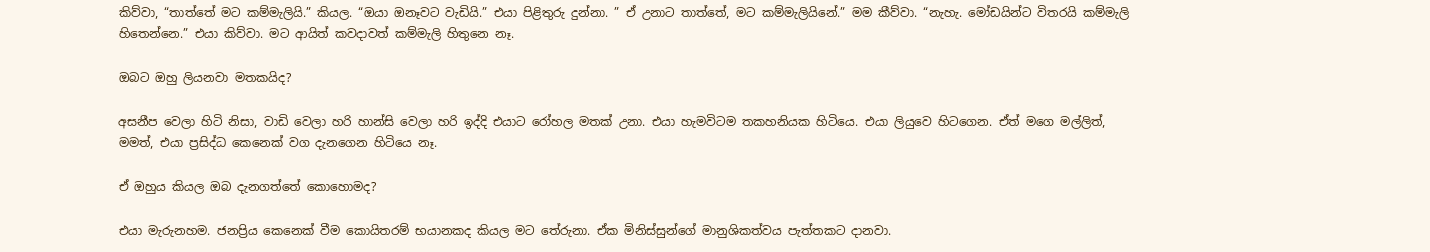කිව්වා, “තාත්තේ මට කම්මැලියි.” කියල. “ඔයා ඔනෑවට වැඩියි.” එයා පිළිතුරු දුන්නා. ” ඒ උනාට තාත්තේ, මට කම්මැලියිනේ.” මම කීව්වා. “නැහැ. මෝඩයින්ට විතරයි කම්මැලි හිතෙන්නෙ.” එයා කිව්වා. මට ආයිත් කවදාවත් කම්මැලි හිතුනෙ නෑ.

ඔබට ඔහු ලියනවා මතකයිද?

අසනීප වෙලා හිටි නිසා, වාඩි වෙලා හරි හාන්සි වෙලා හරි ඉද්දි එයාට රෝහල මතක් උනා. එයා හැමවිටම තකහනියක හිටියෙ. එයා ලියුවෙ හිටගෙන. ඒත් මගෙ මල්ලිත්, මමත්, එයා ප්‍රසිද්ධ කෙනෙක් වග දැනගෙන හිටියෙ නෑ.

ඒ ඔහුය කියල ඔබ දැනගත්තේ කොහොමද?

එයා මැරුනහම. ජනප්‍රිය කෙනෙක් වීම කොයිතරම් භයානකද කියල මට තේරුනා. ඒක මිනිස්සුන්ගේ මානුශිකත්වය පැත්තකට දානවා.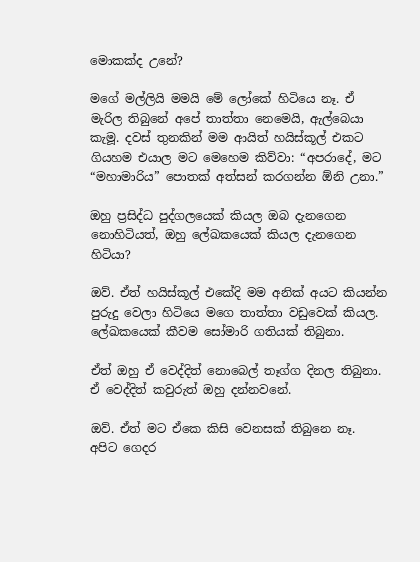මොකක්ද උනේ?

මගේ මල්ලියි මමයි මේ ලෝකේ හිටියෙ නෑ. ඒ මැරිල තිබුනේ අපේ තාත්තා නෙමෙයි, ඇල්බෙයා කැමූ. දවස් තුනකින් මම ආයිත් හයිස්කූල් එකට ගියහම එයාල මට මෙහෙම කිව්වා: “අපරාදේ, මට “මහාමාරිය” පොතක් අත්සන් කරගන්න ඕනි උනා.”

ඔහු ප්‍රසිද්ධ පුද්ගලයෙක් කියල ඔබ දැනගෙන නොහිටියත්, ඔහු ලේඛකයෙක් කියල දැනගෙන හිටියා?

ඔව්. ඒත් හයිස්කූල් එකේදි මම අනික් අයට කියන්න පුරුදු වෙලා හිටියෙ මගෙ තාත්තා වඩුවෙක් කියල. ලේඛකයෙක් කීවම සෝමාරි ගතියක් තිබුනා.

ඒත් ඔහු ඒ වෙද්දිත් නොබෙල් තෑග්ග දිනල තිබුනා. ඒ වෙද්දිත් කවුරුත් ඔහු දන්නවනේ.

ඔව්. ඒත් මට ඒකෙ කිසි වෙනසක් තිබුනෙ නෑ. අපිට ගෙදර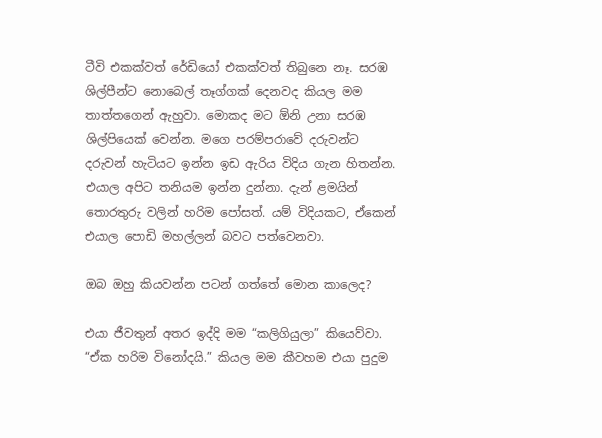ටීවි එකක්වත් රේඩියෝ එකක්වත් තිබුනෙ නෑ. සරඹ ශිල්පීන්ට නොබෙල් තෑග්ගක් දෙනවද කියල මම තාත්තගෙන් ඇහුවා. මොකද මට ඕනි උනා සරඹ ශිල්පියෙක් වෙන්න. මගෙ පරම්පරාවේ දරුවන්ට දරුවන් හැටියට ඉන්න ඉඩ ඇරිය විදිය ගැන හිතන්න. එයාල අපිට තනියම ඉන්න දුන්නා. දැන් ළමයින් තොරතුරු වලින් හරිම පෝසත්. යම් විදියකට, ඒකෙන් එයාල පොඩි මහල්ලන් බවට පත්වෙනවා.

ඔබ ඔහු කියවන්න පටන් ගත්තේ මොන කාලෙද?

එයා ජීවතුන් අතර ඉද්දි මම “කලිගියුලා” කියෙව්වා. “ඒක හරිම විනෝදයි.” කියල මම කීවහම එයා පුදුම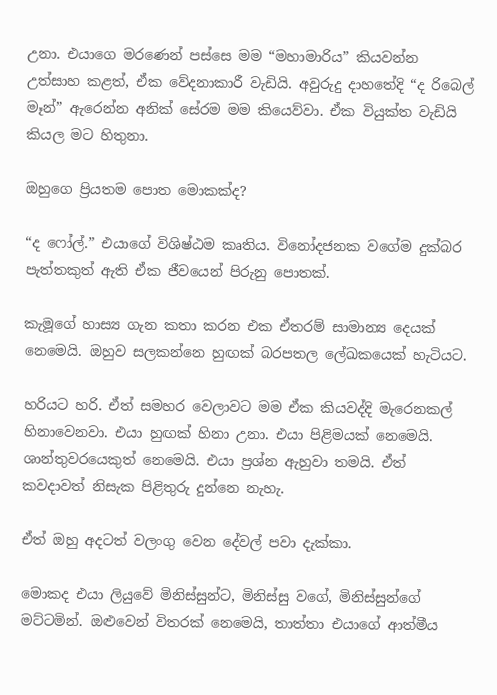උනා. එයාගෙ මරණෙන් පස්සෙ මම “මහාමාරිය” කියවන්න උත්සාහ කළත්, ඒක වේදනාකාරී වැඩියි. අවුරුදු දාහතේදි “ද රිබෙල් මෑන්” ඇරෙන්න අනික් සේරම මම කියෙව්වා. ඒක වියුක්ත වැඩියි කියල මට හිතුනා.

ඔහුගෙ ප්‍රියතම පොත මොකක්ද?

“ද ෆෝල්.” එයාගේ විශිෂ්ඨම කෘතිය. විනෝදජනක වගේම දුක්බර පැත්තකුත් ඇති ඒක ජීවයෙන් පිරුනු පොතක්.

කැමූගේ හාස්‍ය ගැන කතා කරන එක ඒතරම් සාමාන්‍ය දෙයක් නෙමෙයි. ඔහුව සලකන්නෙ හුඟක් බරපතල ලේඛකයෙක් හැටියට.

හරියට හරි. ඒත් සමහර වෙලාවට මම ඒක කියවද්දි මැරෙනකල් හිනාවෙනවා. එයා හුඟක් හිනා උනා. එයා පිළිමයක් නෙමෙයි. ශාන්තුවරයෙකුත් නෙමෙයි. එයා ප්‍රශ්න ඇහුවා තමයි. ඒත් කවදාවත් නිසැක පිළිතුරු දුන්නෙ නැහැ.

ඒත් ඔහු අදටත් වලංගු වෙන දේවල් පවා දැක්කා.

මොකද එයා ලියුවේ මිනිස්සුන්ට, මිනිස්සු වගේ, මිනිස්සුන්ගේ මට්ටමින්. ඔළුවෙන් විතරක් නෙමෙයි, තාත්තා එයාගේ ආත්මීය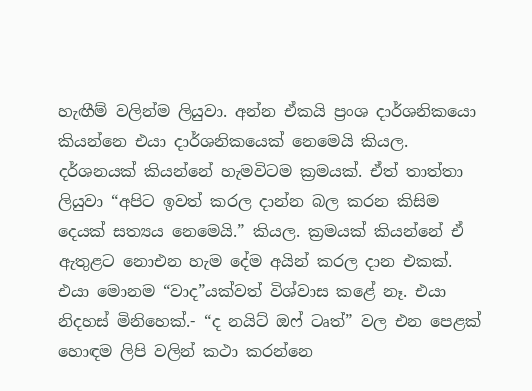හැඟීම් වලින්ම ලියුවා. අන්න ඒකයි ප්‍රංශ දාර්ශනිකයො කියන්නෙ එයා දාර්ශනිකයෙක් නෙමෙයි කියල. දර්ශනයක් කියන්නේ හැමවිටම ක්‍රමයක්. ඒත් තාත්තා ලියුවා “අපිට ඉවත් කරල දාන්න බල කරන කිසිම දෙයක් සත්‍යය නෙමෙයි.” කියල. ක්‍රමයක් කියන්නේ ඒ ඇතුළට නොඑන හැම දේම අයින් කරල දාන එකක්. එයා මොනම “වාද”යක්වත් විශ්වාස කළේ නෑ. එයා නිදහස් මිනිහෙක්.- “ද නයිට් ඔෆ් ටෘත්” වල එන පෙළක් හොඳම ලිපි වලින් කථා කරන්නෙ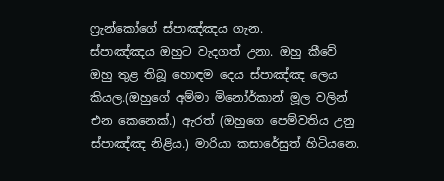ෆ්‍රැන්කෝගේ ස්පාඤ්ඤය ගැන.
ස්පාඤ්ඤය ඔහුට වැදගත් උනා. ඔහු කීවේ ඔහු තුළ තිබූ හොඳම දෙය ස්පාඤ්ඤ ලෙය කියල.(ඔහුගේ අම්මා මිනෝර්කාන් මූල වලින් එන කෙනෙක්.) ඇරත් (ඔහුගෙ පෙම්වතිය උනු ස්පාඤ්ඤ නිළිය.) මාරියා කසාරේසුත් හිටියනෙ.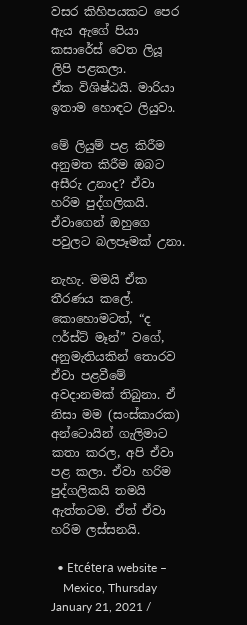වසර කිහිපයකට පෙර ඇය ඇගේ පියා කසාරේස් වෙත ලියූ ලිපි පළකලා.
ඒක විශිෂ්ඨයි. මාරියා ඉතාම හොඳට ලියුවා.

මේ ලියුම් පළ කිරීම අනුමත කිරීම ඔබට අසීරු උනාද? ඒවා හරිම පුද්ගලිකයි. ඒවාගෙන් ඔහුගෙ පවුලට බලපෑමක් උනා.

නැහැ. මමයි ඒක තීරණය කලේ. කොහොමටත්, “ද ෆර්ස්ට් මෑන්” වගේ, අනුමැතියකින් තොරව ඒවා පළවීමේ අවදානමක් තිබුනා. ඒ නිසා මම (සංස්කාරක) අන්ටොයින් ගැලිමාට කතා කරල, අපි ඒවා පළ කලා. ඒවා හරිම පුද්ගලිකයි තමයි ඇත්තටම. ඒත් ඒවා හරිම ලස්සනයි.

  • Etcétera website –
    Mexico, Thursday January 21, 2021 /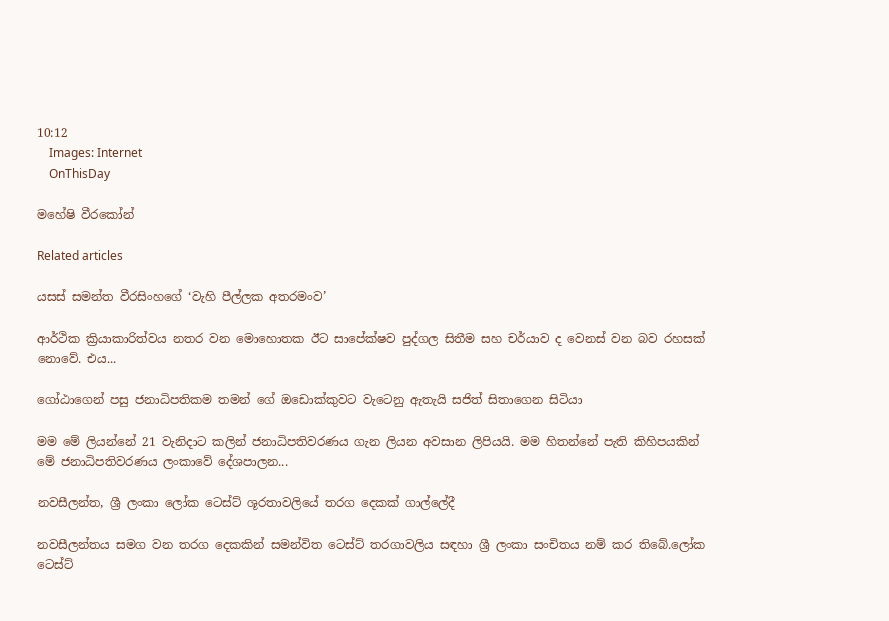10:12
    Images: Internet
    OnThisDay

මහේෂි වීරකෝන්

Related articles

යසස් සමන්ත වීරසිංහගේ ‘වැහි පීල්ලක අතරමංව’

ආර්ථික ක්‍රියාකාරිත්වය නතර වන මොහොතක ඊට සාපේක්ෂව පුද්ගල සිතීම සහ චර්යාව ද වෙනස් වන බව රහසක් නොවේ. එය...

ගෝඨාගෙන් පසු ජනාධිපතිකම තමන් ගේ ඔඩොක්කුවට වැටෙනු ඇතැයි සජිත් සිතාගෙන සිටියා

මම මේ ලියන්නේ 21 වැනිදාට කලින් ජනාධිපතිවරණය ගැන ලියන අවසාන ලිපියයි. මම හිතන්නේ පැති කිහිපයකින් මේ ජනාධිපතිවරණය ලංකාවේ දේශපාලන...

නවසීලන්ත, ශ්‍රී ලංකා ලෝක ටෙස්ට් ශූරතාවලියේ තරග දෙකක් ගාල්ලේදී

නවසීලන්තය සමග වන තරග දෙකකින් සමන්විත ටෙස්ට් තරගාවලිය සඳහා ශ්‍රී ලංකා සංචිතය නම් කර තිබේ.ලෝක ටෙස්ට්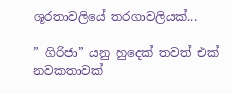ශූරතාවලියේ තරගාවලියක්...

” ගිරිජා” යනු හුදෙක් තවත් එක් නවකතාවක්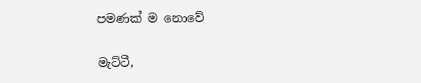පමණක් ම නොවේ

මැට්ටී,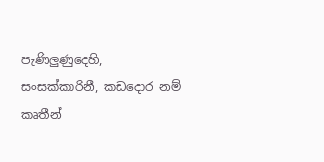පැණිලුණුදෙහි, සංසක්කාරිනී, කඩදොර නම් කෘතීන්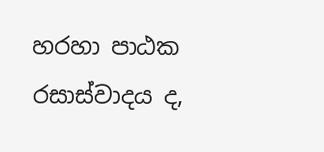හරහා පාඨක රසාස්වාදය ද,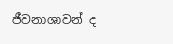ජීවනාශාවන් ද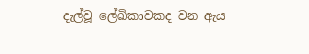දැල්වූ ලේඛිකාවකද වන ඇය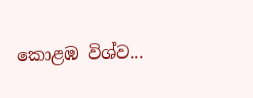කොළඹ විශ්ව...